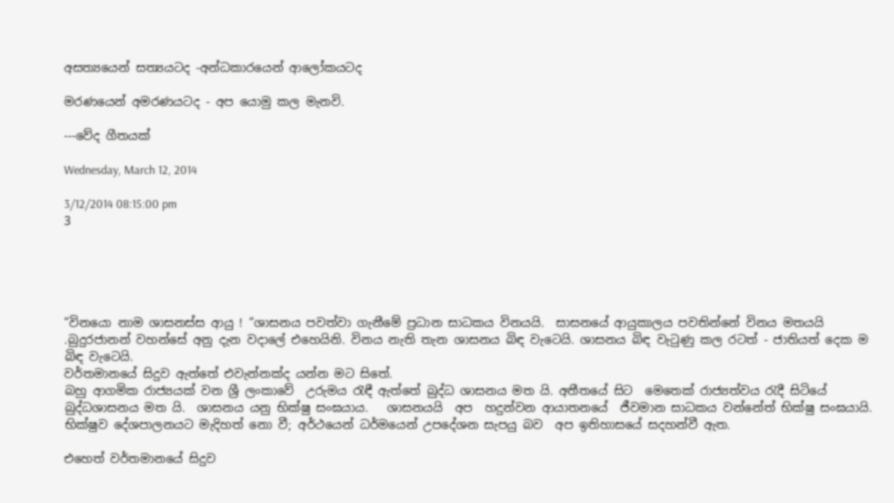අසත්‍යයෙන් සත්‍යයටද -අන්ධකාරයෙන් ආලෝකයටද

මරණයෙන් අමරණයටද - අප යොමු කල මැනවි.

---වේද ගීතයක්

Wednesday, March 12, 2014

3/12/2014 08:15:00 pm
3





“විනයො නාම ශාසනස්ස ආයු ! “ශාසනය පවත්වා ගැනීමේ ප්‍රධාන සාධකය විනයයි.  සාසනයේ ආයුකාලය පවතින්නේ විනය මතයයි .බුදුරජානන් වහන්සේ අනු දැන වදාලේ එහෙයිනි. විනය නැති තැන ශාසනය බිඳ වැටෙයි. ශාසනය බිඳ වැටුණු කල රටත් - ජාතියත් දෙක ම බිඳ වැටෙයි.
වර්තමානයේ සිදුව ඇත්තේ එවැන්නක්ද යන්න මට සිතේ.
බහු ආගමික රාජ්‍යයක් වන ශ්‍රී ලංකාවේ  උරුමය රැඳී ඇත්තේ ‍බුද්ධ ශාසනය මත යි. අතීතයේ සිට  මෙතෙක් රාජ්‍යත්වය රැදී සිටියේ බුද්ධශාසනය මත යි.  ශාසනය යනු භික්ෂු සංඝයාය.   ශාසනයයි  අප  හදුන්වන ආයාතනයේ  ජීවමාන සාධකය වන්නේත් භික්ෂු සංඝයායි. භික්ෂුව දේශපාලනයට මැදිහත් නො වී; අර්ථයෙන් ධර්මයෙන් උපදේශන සැපයු බව  අප ඉතිහාසයේ සදහන්වී ඇත.

එහෙත් වර්තමානයේ සිදුව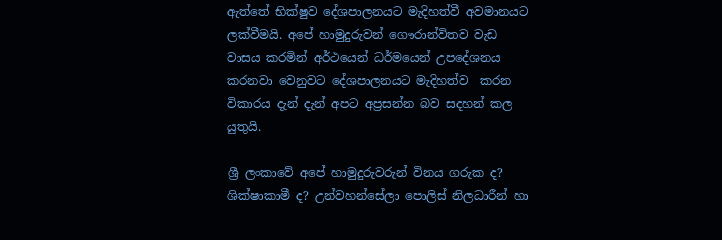ඇත්තේ භික්ෂුව දේශපාලනයට මැදිහත්වී අවමානයට ලක්වීමයි. අපේ හාමුදුරුවන් ගෞරාන්විතව වැඩ වාසය කරමින් අර්ථයෙන් ධර්මයෙන් උපදේශනය කරනවා වෙනුවට දේශපාලනයට මැදිහත්ව  කරන විකාරය දැන් දැන් අපට අප්‍රසන්න බව සදහන් කල යුතුයි.

ශ්‍රී ලංකාවේ අපේ හාමුදුරුවරුන් විනය ගරුක ද? ශික්ෂාකාමී ද? උන්වහන්සේලා පොලිස් නිලධාරීන් හා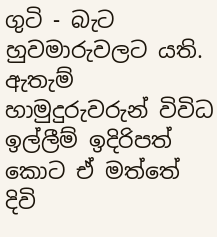ගුටි - බැට හුවමාරුවලට යති.  ඇතැම් හාමුදුරුවරුන් විවිධ ඉල්ලීම් ඉදිරිපත් කොට ඒ මත්තේ දිවි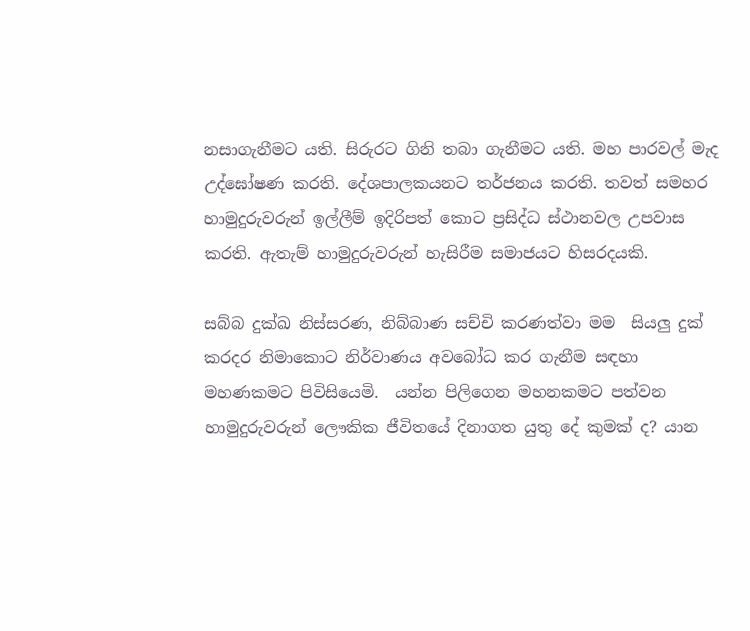නසාගැනීමට යති. සිරුරට ගිනි තබා ගැනීමට යති. මහ පාරවල් මැද උද්ඝෝෂණ කරති. දේශපාලකයනට තර්ජනය කරති. තවත් සමහර හාමුදුරුවරුන් ඉල්ලීම් ඉදිරිපත් කොට ප්‍රසිද්ධ ස්ථානවල උපවාස කරති. ඇතැම් හාමුදුරුවරුන් හැසිරීම සමාජයට හිසරදයකි.

සබ්බ දුක්ඛ නිස්සරණ, නිබ්බාණ සච්චි කරණත්වා මම  සියලු දුක් කරදර නිමාකොට නිර්වාණය අවබෝධ කර ගැනීම සඳහා මහණකමට පිවිසියෙමි.  යන්න පිලිගෙන මහනකමට පත්වන හාමුදුරුවරුන් ලෞකික ජීවිතයේ දිනාගත යුතු දේ කුමක් ද? යාන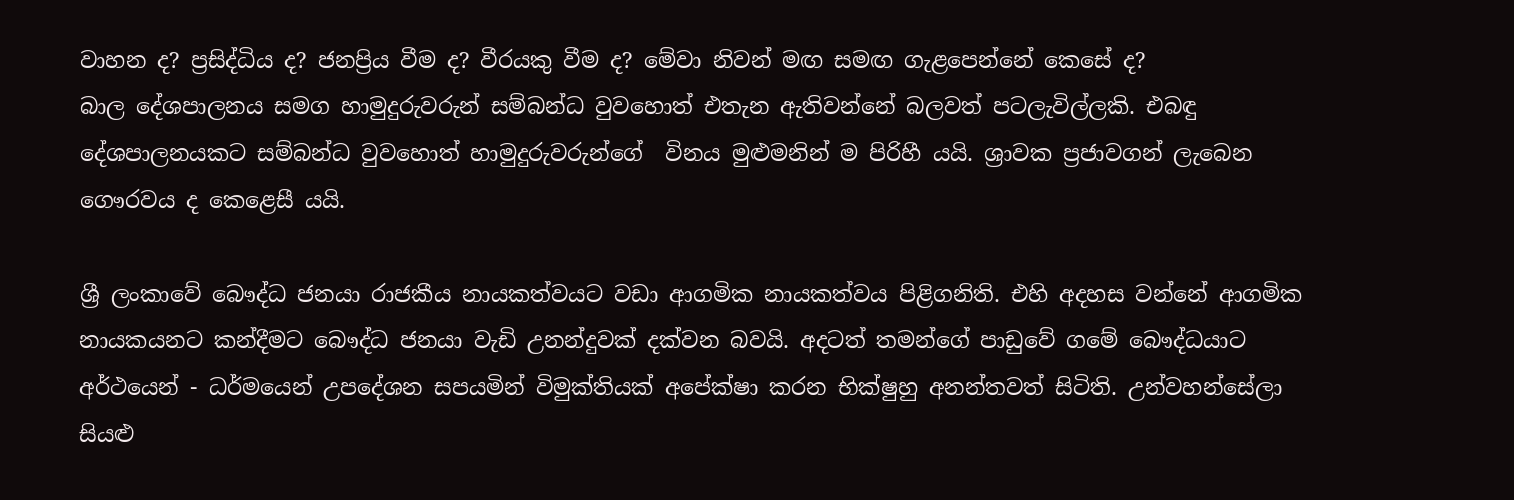වාහන ද? ප්‍රසිද්ධිය ද? ජනප්‍රිය වීම ද? වීරයකු වීම ද? මේවා නිවන් මඟ සමඟ ගැළපෙන්නේ කෙසේ ද?
බාල දේශපාලනය සමග හාමුදුරුවරුන් සම්බන්ධ වුවහොත් එතැන ඇතිවන්නේ බලවත් පටලැවිල්ලකි. එබඳු දේශපාලනයකට සම්බන්ධ වුවහොත් හාමුදුරුවරුන්ගේ  විනය මුළුමනින් ම පිරිහී යයි. ශ්‍රාවක ප්‍රජාවගන් ලැබෙන  ගෞරවය ද කෙළෙසී යයි.

ශ්‍රී ලංකාවේ බෞද්ධ ජනයා රාජකීය නායකත්වයට වඩා ආගමික නායකත්වය පිළිගනිති. එහි අදහස වන්නේ ආගමික නායකයනට කන්දීමට බෞද්ධ ජනයා වැඩි උනන්දුවක් දක්වන බවයි. අදටත් තමන්ගේ පාඩුවේ ගමේ බෞද්ධයාට අර්ථයෙන් - ධර්මයෙන් උපදේශන සපයමින් විමුක්තියක් අපේක්ෂා කරන භික්ෂුහු අනන්තවත් සිටිති. උන්වහන්සේලා සියළු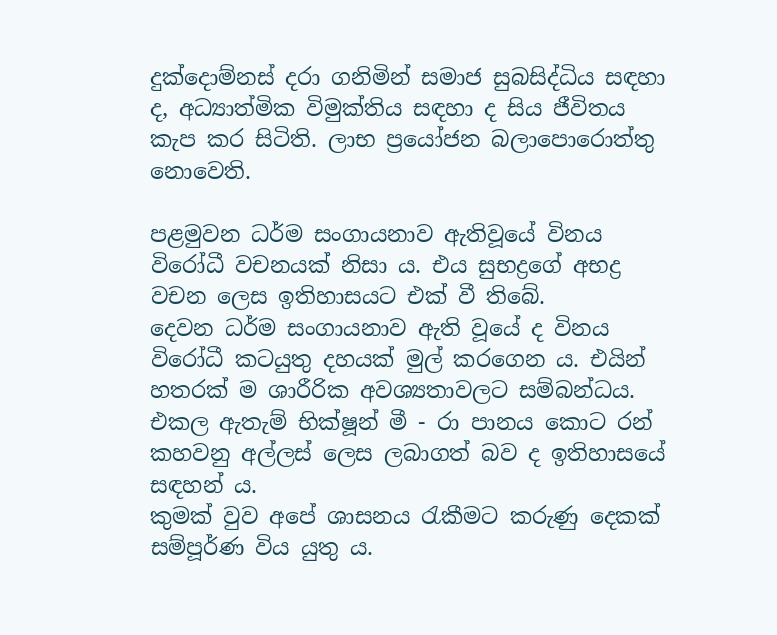දුක්දොම්නස් දරා ගනිමින් සමාජ සුබසිද්ධිය සඳහා ද, අධ්‍යාත්මික විමුක්තිය සඳහා ද සිය ජීවිතය කැප කර සිටිති. ලාභ ප්‍රයෝජන බලාපොරොත්තු නොවෙති.

පළමුවන ධර්ම සංගායනාව ඇතිවූයේ විනය විරෝධී වචනයක් නිසා ය. එය සුභද්‍රගේ අභද්‍ර වචන ලෙස ඉතිහාසයට එක් වී තිබේ.
දෙවන ධර්ම සංගායනාව ඇති වූයේ ද විනය විරෝධී කටයුතු දහයක් මුල් කරගෙන ය. එයින් හතරක් ම ශාරීරික අවශ්‍යතාවලට සම්බන්ධය. එකල ඇතැම් භික්ෂූන් මී - රා පානය කොට රන් කහවනු අල්ලස් ලෙස ලබාගත් බව ද ඉතිහාසයේ සඳහන් ය.
කුමක් වුව අපේ ශාසනය රැකීමට කරුණු දෙකක් සම්පූර්ණ විය යුතු ය.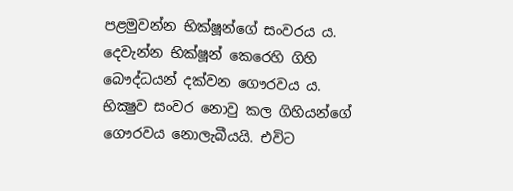පළමුවන්න භික්ෂූන්ගේ සංවරය ය. දෙවැන්න භික්ෂූන් කෙරෙහි ගිහි බෞද්ධයන් දක්වන ගෞරවය ය.
භික්‍ෂුව සංවර නොවු කල ගිහියන්ගේ ගෞරවය නොලැබීයයි. එවිට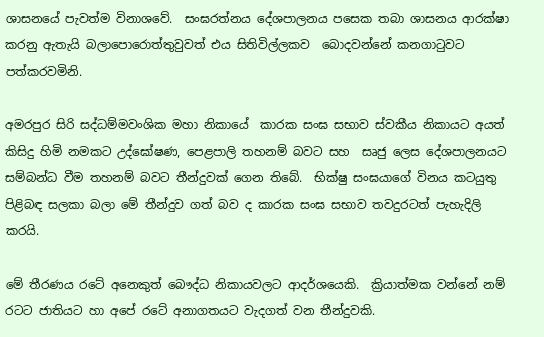ශාසනයේ පැවත්ම විනාශවේ.  සංඝරත්නය දේශපාලනය පසෙක තබා ශාසනය ආරක්ෂා කරනු ඇතැයි බලාපොරොත්තුවුවත් එය සිතිවිල්ලකව  බොදවන්නේ කනගාටුවට පත්කරවමිනි.

අමරපුර සිරි සද්ධම්මවංශික මහා නිකායේ  කාරක සංඝ සභාව ස්වකීය නිකායට අයත් කිසිදු හිමි නමකට උද්ඝෝෂණ, පෙළපාලි තහනම් බවට සහ  සෘජු ලෙස දේශපාලනයට සම්බන්ධ වීම තහනම් බවට තීන්දුවක් ගෙන තිබේ.  භික්ෂු සංඝයාගේ විනය කටයුතු පිළිබඳ සලකා බලා මේ තීන්දුව ගත් බව ද කාරක සංඝ සභාව තවදුරටත් පැහැදිලි කරයි.

මේ තීරණය රටේ අනෙකුත් බෞද්ධ නිකායවලට ආදර්ශයෙකි.  ක්‍රියාත්මක වන්නේ නම් රටට ජාතියට හා අපේ රටේ අනාගතයට වැදගත් වන තීන්දුවකි.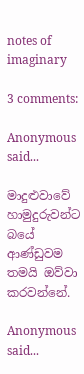notes of imaginary

3 comments:

Anonymous said...

මාදුළුවාවේ හාමුදුරුවන්ට බයේ ආණ්ඩුවම තමයි ඔව්වා කරවන්නේ.

Anonymous said...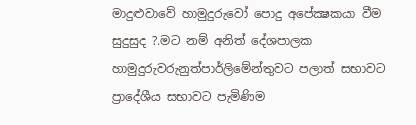මාදුළුවාවේ හාමුදුරුවෝ පොදු අපේක්‍ෂකයා වීම සුදුසුද ?.මට නම් අනිත් දේශපාලක හාමුදුරුවරුනුත්පාර්ලිමේන්තුවට පලාත් සභාවට ප්‍රාදේශීය සභාවට පැමිණිම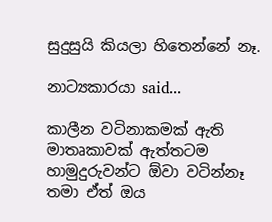සුදුසුයි කියලා හිතෙන්නේ නෑ.

නාට්‍යකාරයා said...

කාලීන වටිනාකමක් ඇති මාතෘකාවක් ඇත්තටම හාමුදුරුවන්ට ඕවා වටින්නෑ තමා ඒත් ඔය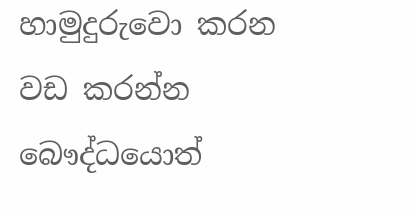හාමුදුරුවො කරන වඩ කරන්න බෞද්ධයොත්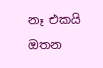නෑ එකයි ඔතන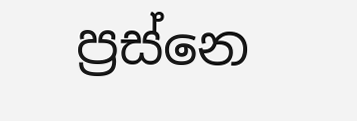ප්‍රස්නෙ